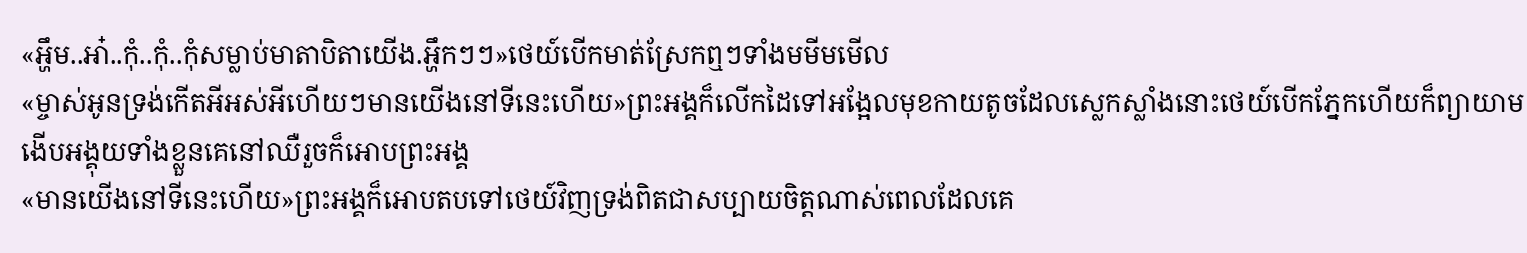«អ្ហឹម..អា៎..កុំ..កុំ..កុំសម្លាប់មាតាបិតាយេីង.អ្ហឹកៗៗ»ថេយ៍បេីកមាត់ស្រែកឮៗទាំងមមីមមេីល
«ម្ចាស់អូនទ្រង់កេីតអីអស់អីហេីយៗមានយេីងនៅទីនេះហេីយ»ព្រះអង្គក៏លេីកដៃទៅអង្អែលមុខកាយតូចដែលស្លេកស្លាំងនោះថេយ៍បេីកភ្នែកហេីយក៏ព្យាយាមងេីបអង្គុយទាំងខ្លួនគេនៅឈឺរួចក៏អោបព្រះអង្គ
«មានយេីងនៅទីនេះហេីយ»ព្រះអង្គក៏អោបតបទៅថេយ៍វិញទ្រង់ពិតជាសប្បាយចិត្តណាស់ពេលដែលគេ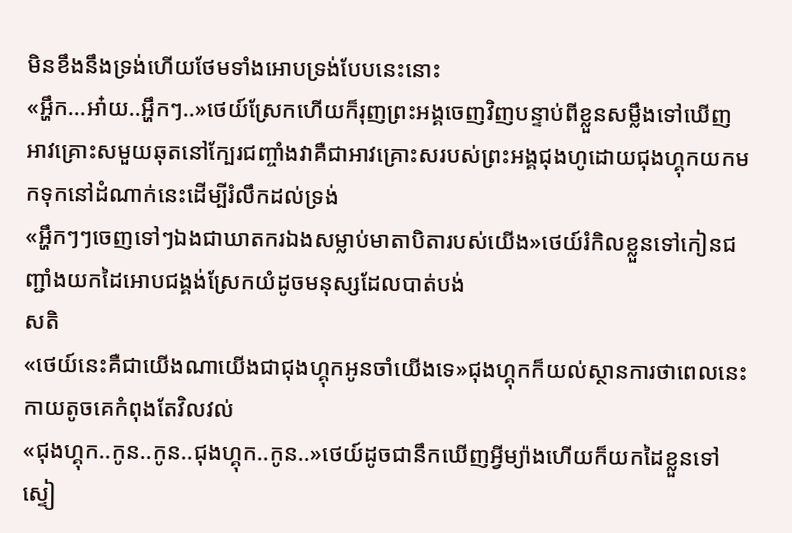មិនខឹងនឹងទ្រង់ហេីយថែមទាំងអោបទ្រង់បែបនេះនោះ
«អ្ហឹក...អា៎យ..អ្ហឹកៗ..»ថេយ៍ស្រែកហេីយក៏រុញព្រះអង្គចេញវិញបន្ទាប់ពីខ្លួនសម្លឹងទៅឃេីញអាវគ្រោះសមួយឆុតនៅក្បែរជញ្ចាំងវាគឺជាអាវគ្រោះសរបស់ព្រះអង្គជុងហូដោយជុងហ្គុកយកមកទុកនៅដំណាក់នេះដេីម្បីរំលឹកដល់ទ្រង់
«អ្ហឹកៗៗចេញទៅៗឯងជាឃាតករឯងសម្លាប់មាតាបិតារបស់យេីង»ថេយ៍រំកិលខ្លួនទៅកៀនជញ្ជាំងយកដៃអោបជង្គង់ស្រែកយំដូចមនុស្សដែលបាត់បង់
សតិ
«ថេយ៍នេះគឺជាយេីងណាយេីងជាជុងហ្គុកអូនចាំយេីងទេ»ជុងហ្គុកក៏យល់ស្ថានការថាពេលនេះកាយតូចគេកំពុងតែវិលវល់
«ជុងហ្គុក..កូន..កូន..ជុងហ្គុក..កូន..»ថេយ៍ដូចជានឹកឃេីញអ្វីម្យ៉ាងហេីយក៏យកដៃខ្លួនទៅស្ទៀ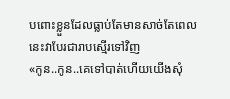បពោះខ្លួនដែលធ្លាប់តែមានសាច់តែពេលនេះវាបែរជារាបស្មេីរទៅវិញ
«កូន..កូន..គេទៅបាត់ហេីយយេីងសំុ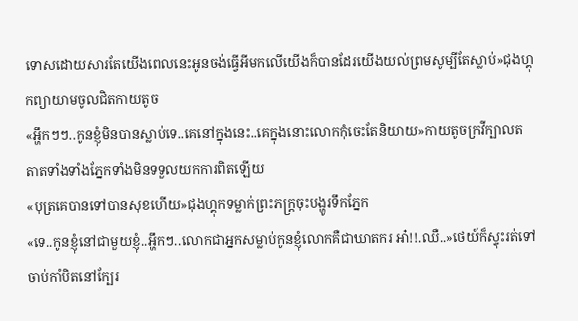ទោសដោយសារតែយេីងពេលនេះអូនចង់ធ្វេីអីមកលេីយេីងក៏បានដែរយេីងយល់ព្រមសូម្បីតែស្លាប់»ជុងហ្គុកព្យាយាមចូលជិតកាយតូច
«អ្ហឹកៗៗ..កូនខ្ញុំមិនបានស្លាប់ទេ..គេនៅក្នុងនេះ..គេក្នុងនោះលោកកុំចេះតែនិយាយ»កាយតូចក្រវីក្បាលតតាតទាំងទាំងភ្នែកទាំងមិនទទួលយកការពិតឡេីយ
«បុត្រគេបានទៅបានសុខហេីយ»ជុងហ្គុកទម្លាក់ព្រះភក្ត្រចុះបង្ហូរទឹកភ្នែក
«ទេ..កូនខ្ញុំនៅជាមួយខ្ញុំ..អ្ហឹកៗ..លោកជាអ្នកសម្លាប់កូនខ្ញុំលោកគឺជាឃាតករ អា៎!!.ឈឺ..»ថេយ៍ក៏ស្ទុះរត់ទៅចាប់កាំបិតនៅក្បែរ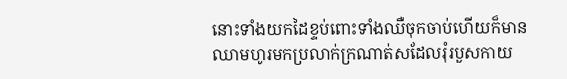នោះទាំងយកដៃខ្ទប់ពោះទាំងឈឺចុកចាប់ហេីយក៏មានឈាមហូរមកប្រលាក់ក្រណាត់សដែលរុំរបួសកាយ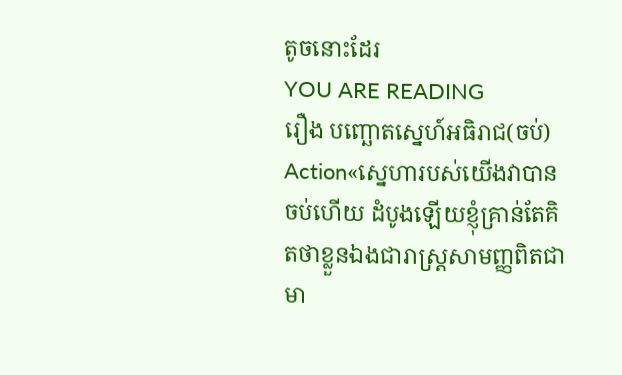តូចនោះដែរ
YOU ARE READING
រឿង បញ្ឆោតស្នេហ៍អធិរាជ(ចប់)
Action«ស្នេហារបស់យើងវាបានចប់ហើយ ដំបូងឡើយខ្ញុំគ្រាន់តែគិតថាខ្លួនឯងជារាស្រ្តសាមញ្ញពិតជាមា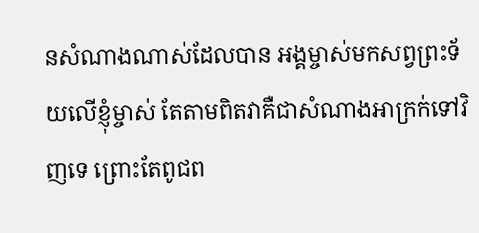នសំណាងណាស់ដែលបាន អង្គម្ចាស់មកសព្វព្រះទ័យលើខ្ញុំម្ចាស់ តែតាមពិតវាគឺជាសំណាងអាក្រក់ទៅវិញទេ ព្រោះតែពូជព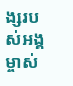ង្សរបស់អង្គម្ចាស់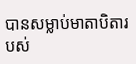បានសម្លាប់មាតាបិតារបស់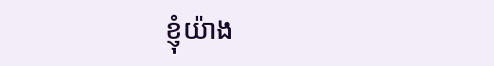ខ្ញុំយ៉ាង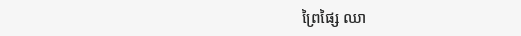ព្រៃផ្សៃ ឈា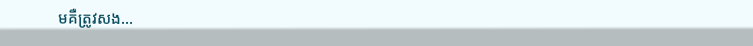មគឺត្រូវសង...